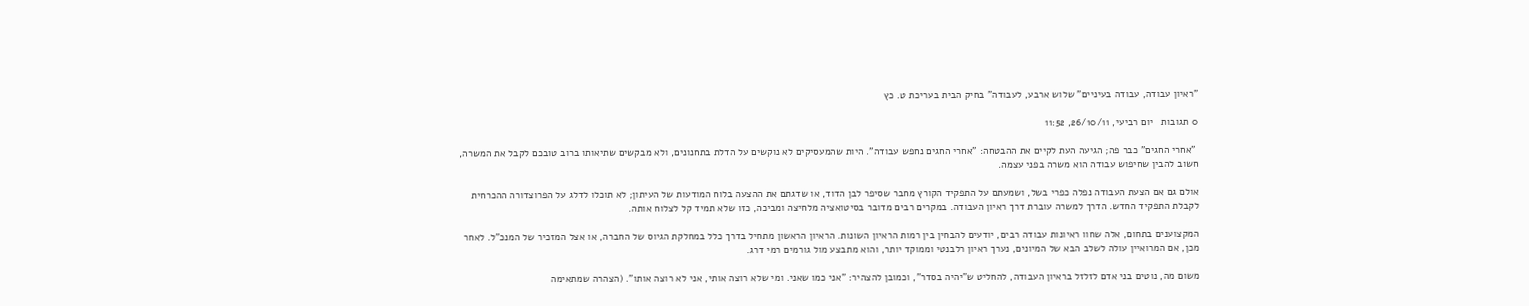"ראיון עבודה, עבודה בעיניים" שלוש ארבע, לעבודה" בחיק הבית בעריכת ט. כץ

0 תגובות   יום רביעי, 26/10/11, 11:52

 "אחרי החגים" כבר פה; הגיעה העת לקיים את ההבטחה: "אחרי החגים נחפש עבודה". היות שהמעסיקים לא נוקשים על הדלת בתחנונים, ולא מבקשים שתיאותו ברוב טובכם לקבל את המשרה, חשוב להבין שחיפוש עבודה הוא משרה בפני עצמה.

אולם גם אם הצעת העבודה נפלה כפרי בשל, ושמעתם על התפקיד הקורץ מחבר שסיפר לבן הדוד, או שדגתם את ההצעה בלוח המודעות של העיתון; לא תוכלו לדלג על הפרוצדורה ההכרחית לקבלת התפקיד החדש. הדרך למשרה עוברת דרך ראיון העבודה. במקרים רבים מדובר בסיטואציה מלחיצה ומביכה, כזו שלא תמיד קל לצלוח אותה.

המקצוענים בתחום, אלה שחוו ראיונות עבודה רבים, יודעים להבחין בין רמות הראיון השונות. הראיון הראשון מתחיל בדרך כלל במחלקת הגיוס של החברה, או אצל המזכיר של המנכ"ל. לאחר מכן, אם המרואיין עולה לשלב הבא של המיונים, נערך ראיון רלבנטי וממוקד יותר, והוא מתבצע מול גורמים רמי דרג.

משום מה, נוטים בני אדם לזלזל בראיון העבודה, להחליט ש"יהיה בסדר", וכמובן להצהיר: "אני כמו שאני. ומי שלא רוצה אותי, אני לא רוצה אותו". (הצהרה שמתאימה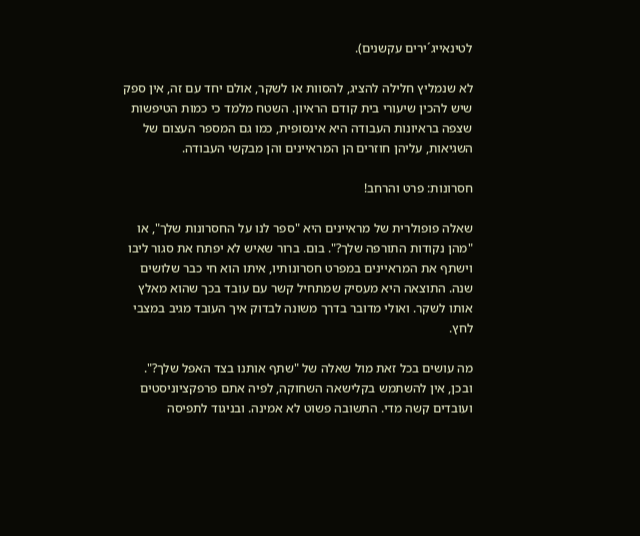לטינאייג´ירים עקשנים).

לא שנמליץ חלילה להציג, להסוות או לשקר, אולם יחד עם זה, אין ספק שיש להכין שיעורי בית קודם הראיון. השטח מלמד כי כמות הטיפשות שצפה בראיונות העבודה היא אינסופית, כמו גם המספר העצום של השגיאות, עליהן חוזרים הן המראיינים והן מבקשי העבודה.

חסרונות: פרט והרחב!

שאלה פופולרית של מראיינים היא "ספר לנו על החסרונות שלך", או "מהן נקודות התורפה שלך?". בום. ברור שאיש לא יפתח את סגור ליבו וישתף את המראיינים במפרט חסרונותיו, איתו הוא חי כבר שלושים שנה. התוצאה היא מעסיק שמתחיל קשר עם עובד בכך שהוא מאלץ אותו לשקר. ואולי מדובר בדרך משונה לבדוק איך העובד מגיב במצבי לחץ.

מה עושים בכל זאת מול שאלה של "שתף אותנו בצד האפל שלך?". ובכן, אין להשתמש בקלישאה השחוקה, לפיה אתם פרפקציוניסטים ועובדים קשה מדי. התשובה פשוט לא אמינה. ובניגוד לתפיסה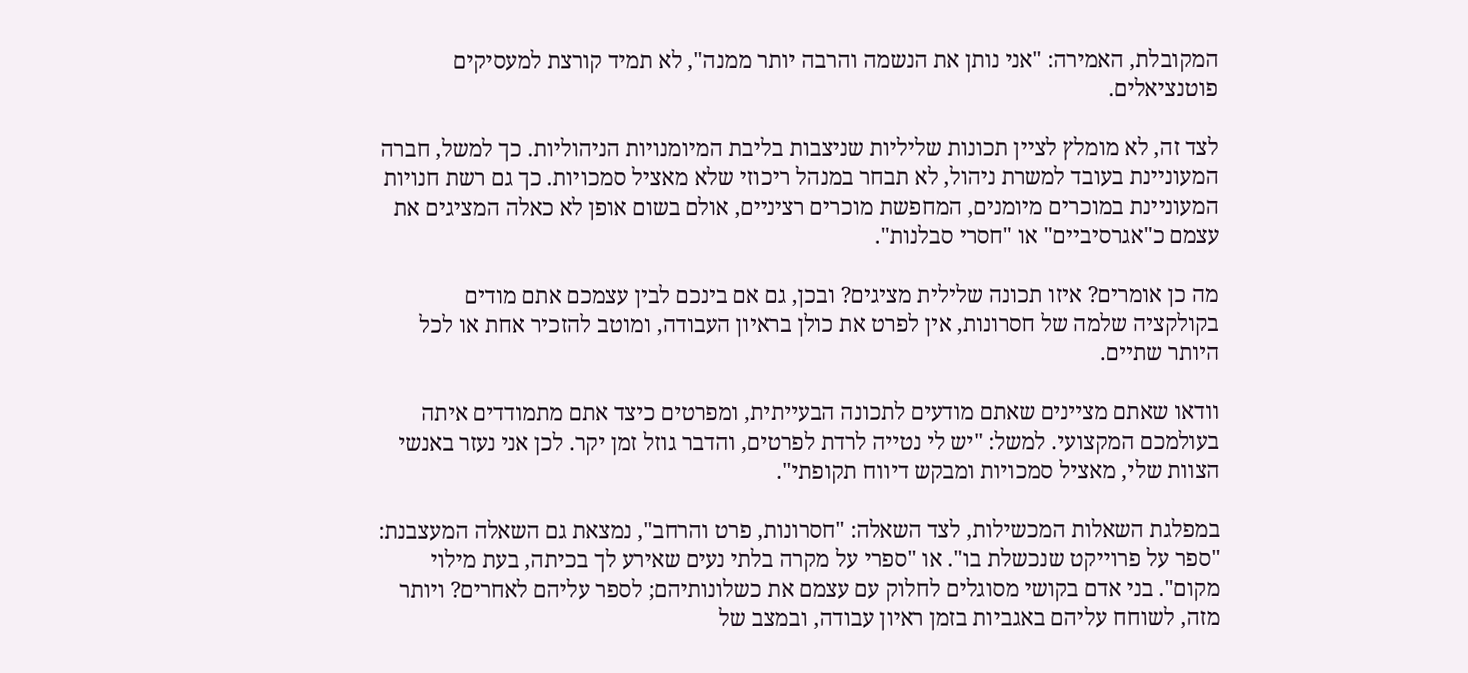המקובלת, האמירה: "אני נותן את הנשמה והרבה יותר ממנה", לא תמיד קורצת למעסיקים פוטנציאלים.

לצד זה, לא מומלץ לציין תכונות שליליות שניצבות בליבת המיומנויות הניהוליות. כך למשל, חברה המעוניינת בעובד למשרת ניהול, לא תבחר במנהל ריכוזי שלא מאציל סמכויות. כך גם רשת חנויות המעוניינת במוכרים מיומנים, המחפשת מוכרים רציניים, אולם בשום אופן לא כאלה המציגים את עצמם כ"אגרסיביים" או "חסרי סבלנות".

מה כן אומרים? איזו תכונה שלילית מציגים? ובכן, גם אם בינכם לבין עצמכם אתם מודים בקולקציה שלמה של חסרונות, אין לפרט את כולן בראיון העבודה, ומוטב להזכיר אחת או לכל היותר שתיים.

וודאו שאתם מציינים שאתם מודעים לתכונה הבעייתית, ומפרטים כיצד אתם מתמודדים איתה בעולמכם המקצועי. למשל: "יש לי נטייה לרדת לפרטים, והדבר גוזל זמן יקר. לכן אני נעזר באנשי הצוות שלי, מאציל סמכויות ומבקש דיווח תקופתי".

במפלגת השאלות המכשילות, לצד השאלה: "חסרונות, פרט והרחב", נמצאת גם השאלה המעצבנת: "ספר על פרוייקט שנכשלת בו". או "ספרי על מקרה בלתי נעים שאירע לך בכיתה, בעת מילוי מקום". בני אדם בקושי מסוגלים לחלוק עם עצמם את כשלונותיהם; לספר עליהם לאחרים? ויותר מזה, לשוחח עליהם באגביות בזמן ראיון עבודה, ובמצב של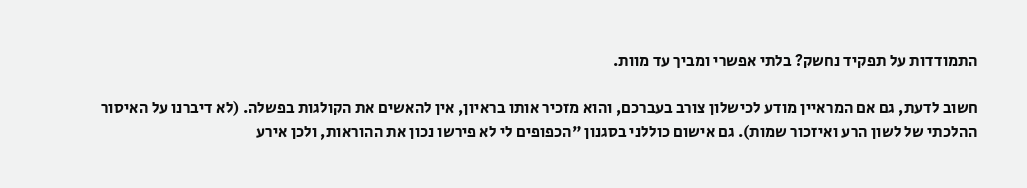התמודדות על תפקיד נחשק? בלתי אפשרי ומביך עד מוות.

חשוב לדעת, גם אם המראיין מודע לכישלון צורב בעברכם, והוא מזכיר אותו בראיון, אין להאשים את הקולגות בפשלה. (לא דיברנו על האיסור ההלכתי של לשון הרע ואיזכור שמות). גם אישום כוללני בסגנון "הכפופים לי לא פירשו נכון את ההוראות, ולכן אירע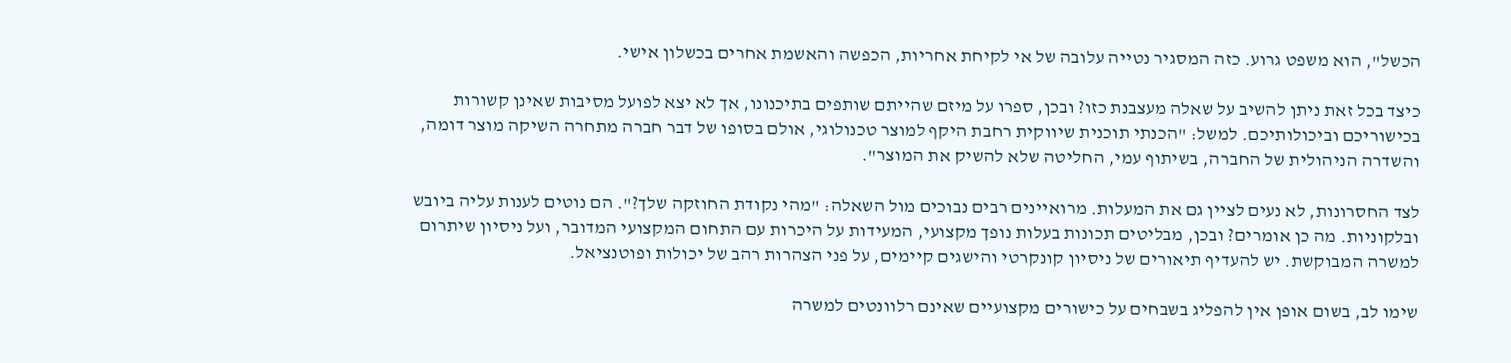הכשל", הוא משפט גרוע. כזה המסגיר נטייה עלובה של אי לקיחת אחריות, הכפשה והאשמת אחרים בכשלון אישי.

כיצד בכל זאת ניתן להשיב על שאלה מעצבנת כזו? ובכן, ספרו על מיזם שהייתם שותפים בתיכנונו, אך לא יצא לפועל מסיבות שאינן קשורות בכישוריכם וביכולותיכם. למשל: "הכנתי תוכנית שיווקית רחבת היקף למוצר טכנולוגי, אולם בסופו של דבר חברה מתחרה השיקה מוצר דומה, והשדרה הניהולית של החברה, בשיתוף עמי, החליטה שלא להשיק את המוצר".

לצד החסרונות, לא נעים לציין גם את המעלות. מרואיינים רבים נבוכים מול השאלה: "מהי נקודת החוזקה שלך?". הם נוטים לענות עליה ביובש ובלקוניות. מה כן אומרים? ובכן, מבליטים תכונות בעלות נופך מקצועי, המעידות על היכרות עם התחום המקצועי המדובר, ועל ניסיון שיתרום למשרה המבוקשת. יש להעדיף תיאורים של ניסיון קונקרטי והישגים קיימים, על פני הצהרות רהב של יכולות ופוטנציאל.

שימו לב, בשום אופן אין להפליג בשבחים על כישורים מקצועיים שאינם רלוונטים למשרה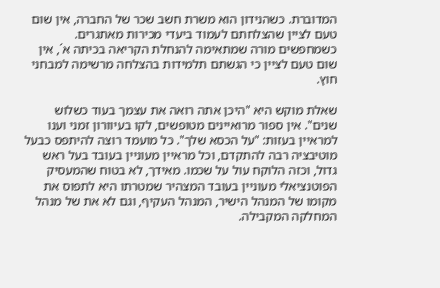המדוברת. כשהנידון הוא משרת חשב שכר של החברה, אין שום טעם לציין שהצלחתם לעמוד ביעדי מכירות מאתגרים. כשמחפשים מורה שמתאימה להנחלת הקריאה בכיתה א´, אין שום טעם לציין כי הגשתם תלמידות בהצלחה מרשימה למבחני חוץ.

שאלת מוקש היא "היכן אתה רואה את עצמך בעוד כשלוש שנים". אין ספור מרואיינים מטופשים, לקו בעיוורון זמני וענו למראיין בעזות: "על הכסא שלך". כל מועמד רוצה להיתפס כבעל מוטיבציה רבה להתקדם, וכל מראיין מעוניין בעובד בעל ראש גדול, וכזה הלוקח עול על שכמו. מאידך, לא בטוח שהמעסיק הפוטנציאלי מעוניין בעובד המצהיר שמטרתו היא לתפוס את מקומו של המנהל הישיר, המנהל העקיף, וגם לא את של מנהל המחלקה המקבילה.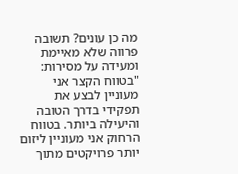מה כן עונים? תשובה פרווה שלא מאיימת ומעידה על מסירות: "בטווח הקצר אני מעוניין לבצע את תפקידי בדרך הטובה והיעילה ביותר. בטווח הרחוק אני מעוניין ליזום יותר פרויקטים מתוך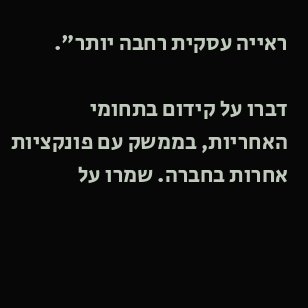ראייה עסקית רחבה יותר".

דברו על קידום בתחומי האחריות, בממשק עם פונקציות אחרות בחברה. שמרו על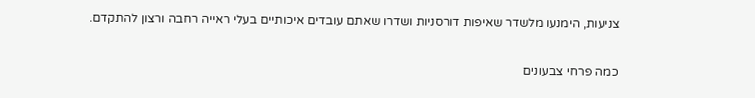צניעות, הימנעו מלשדר שאיפות דורסניות ושדרו שאתם עובדים איכותיים בעלי ראייה רחבה ורצון להתקדם.

כמה פרחי צבעונים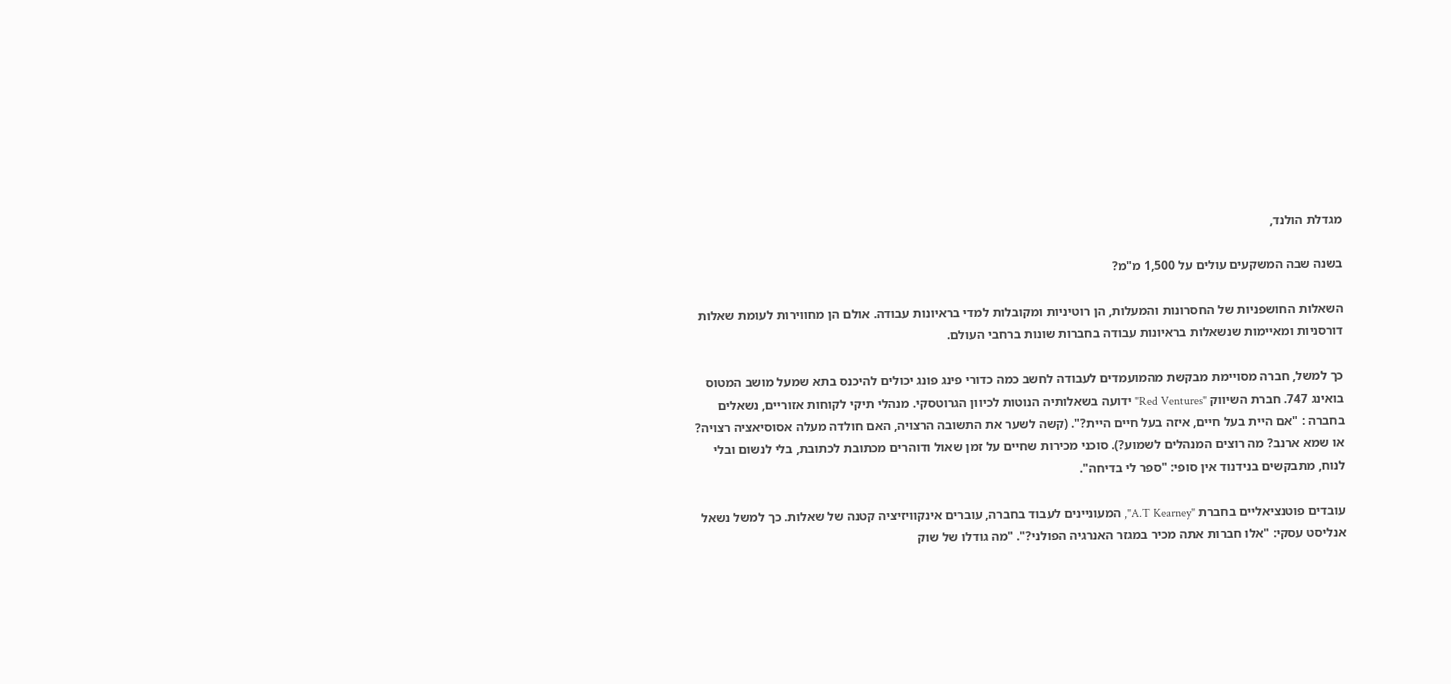מגדלת הולנד,

בשנה שבה המשקעים עולים על 1,500 מ"מ?

השאלות החושפניות של החסרונות והמעלות, הן רוטיניות ומקובלות למדי בראיונות עבודה. אולם הן מחווירות לעומת שאלות דורסניות ומאיימות שנשאלות בראיונות עבודה בחברות שונות ברחבי העולם.

כך למשל, חברה מסויימת מבקשת מהמועמדים לעבודה לחשב כמה כדורי פינג פונג יכולים להיכנס בתא שמעל מושב המטוס בואינג 747. חברת השיווק "Red Ventures" ידועה בשאלותיה הנוטות לכיוון הגרוטסקי. מנהלי תיקי לקוחות אזוריים, נשאלים בחברה : "אם היית בעל חיים, איזה בעל חיים היית?". (קשה לשער את התשובה הרצויה, האם חולדה מעלה אסוסיאציה רצויה? או שמא ארנב? מה רוצים המנהלים לשמוע?). סוכני מכירות שחיים על זמן שאול ודוהרים מכתובת לכתובת, בלי לנשום ובלי לנוח, מתבקשים בנידנוד אין סופי: "ספר לי בדיחה".

עובדים פוטנציאליים בחברת "A.T Kearney", המעוניינים לעבוד בחברה, עוברים אינקוויזיציה קטנה של שאלות. כך למשל נשאל אנליסט עסקי: "אלו חברות אתה מכיר במגזר האנרגיה הפולני?". "מה גודלו של שוק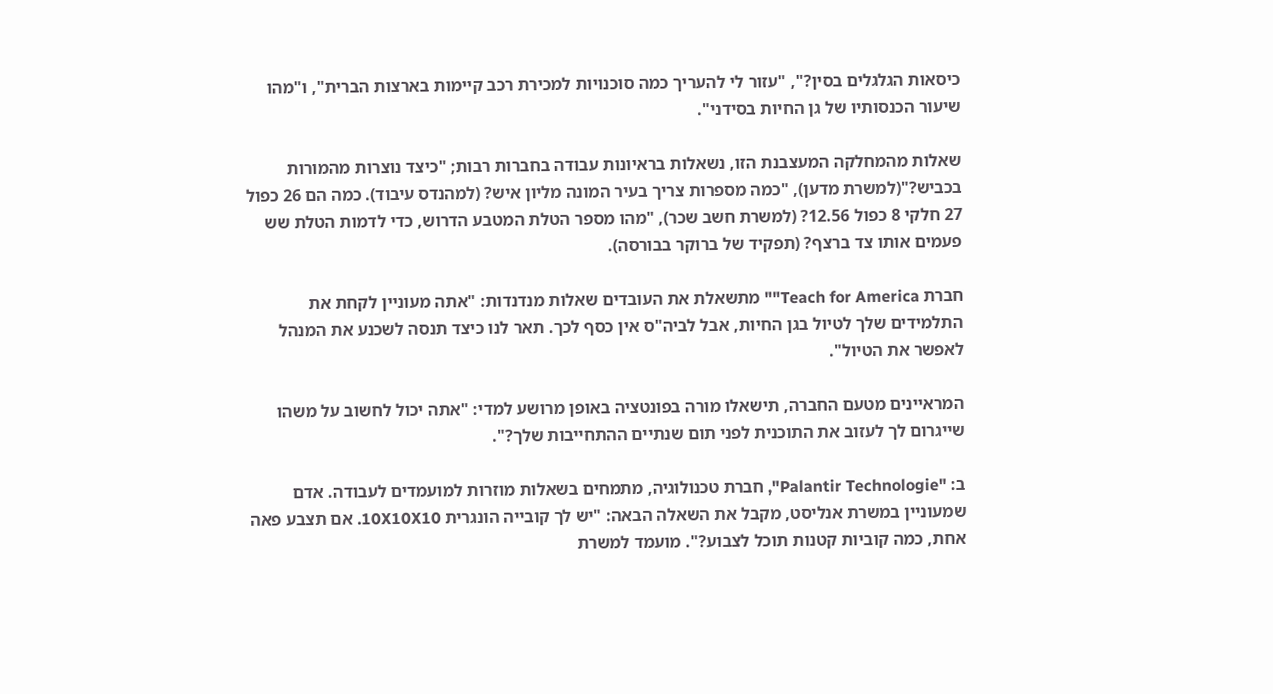כיסאות הגלגלים בסין?", "עזור לי להעריך כמה סוכנויות למכירת רכב קיימות בארצות הברית", ו"מהו שיעור הכנסותיו של גן החיות בסידני".

שאלות מהמחלקה המעצבנת הזו, נשאלות בראיונות עבודה בחברות רבות; "כיצד נוצרות מהמורות בכביש?"(למשרת מדען), "כמה מספרות צריך בעיר המונה מליון איש? (למהנדס עיבוד). כמה הם 26 כפול 27 חלקי 8 כפול 12.56? (למשרת חשב שכר), "מהו מספר הטלת המטבע הדרוש, כדי לדמות הטלת שש פעמים אותו צד ברצף? (תפקיד של ברוקר בבורסה).

חברת Teach for America"" מתשאלת את העובדים שאלות מנדנדות: "אתה מעוניין לקחת את התלמידים שלך לטיול בגן החיות, אבל לביה"ס אין כסף לכך. תאר לנו כיצד תנסה לשכנע את המנהל לאפשר את הטיול".

המראיינים מטעם החברה, תישאלו מורה בפונטציה באופן מרושע למדי: "אתה יכול לחשוב על משהו שייגרום לך לעזוב את התוכנית לפני תום שנתיים ההתחייבות שלך?".

ב: "Palantir Technologie", חברת טכנולוגיה, מתמחים בשאלות מוזרות למועמדים לעבודה. אדם שמעוניין במשרת אנליסט, מקבל את השאלה הבאה: "יש לך קובייה הונגרית 10X10X10. אם תצבע פאה אחת, כמה קוביות קטנות תוכל לצבוע?". מועמד למשרת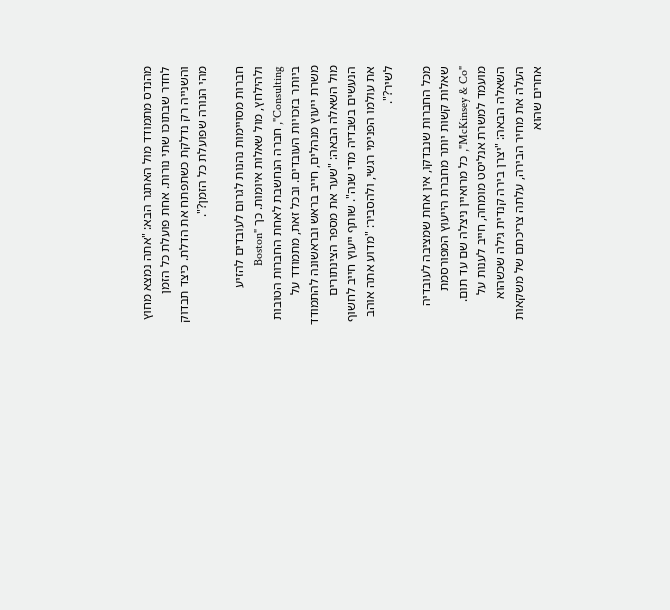מהנדס מתמודד מול האתגר הבא: "אתה נמצא מחוץ לחדר שבתוכו שתי נורות. אחת פועלת כל הזמן והשנייה רק נדלקת כשתפתח את הדלת. כיצד תבדוק מהי הנורה שפועלת כל הזמן?".

חברות מסויימות נהנות לגרום לעובדים להזיע ולהילחץ, מול שאלות איומות. כך Boston" Consulting", חברה הנחשבת לאחת החברות הטובות ביותר בזכויות העובדים. ובכל זאת, מתמודד על משרת ייעוץ מנהלים, חייב בראש ובראשונה להתמודד מול השאלה הבאה: "שער את מספר הצינתורים הנעשים בשבדיה מדי שנה". שותף ייעוץ חייב לחשוף את עולמו הפנימי רגשי, ולהסביר: "מדוע אתה אוהב לשיר?".

מכל החברות שנבדקו, אין אחת שמציבה לעובדיה שאלות קשות יותר מחברת הייעוץ המפורסמת "McKinsey & Co", כל מרואיין ניצלה שם עד תום. מועמד למשרת אנליסט מומחה, חייב לענות על השאלה הבאה: "יצרן בירה קנדית גילה שכשהוא העלה את מחיר הבירה, עלתה צריכתם של משקאות אחרים שהוא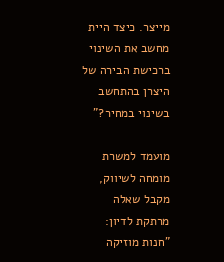מייצר. כיצד היית מחשב את השינוי ברכישת הבירה של היצרן בהתחשב בשינוי במחיר?"

מועמד למשרת מומחה לשיווק, מקבל שאלה מרתקת לדיון: "חנות מוזיקה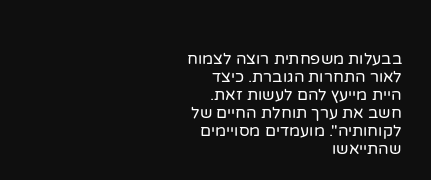בבעלות משפחתית רוצה לצמוח לאור התחרות הגוברת. כיצד היית מייעץ להם לעשות זאת. חשב את ערך תוחלת החיים של לקוחותיה". מועמדים מסויימים שהתייאשו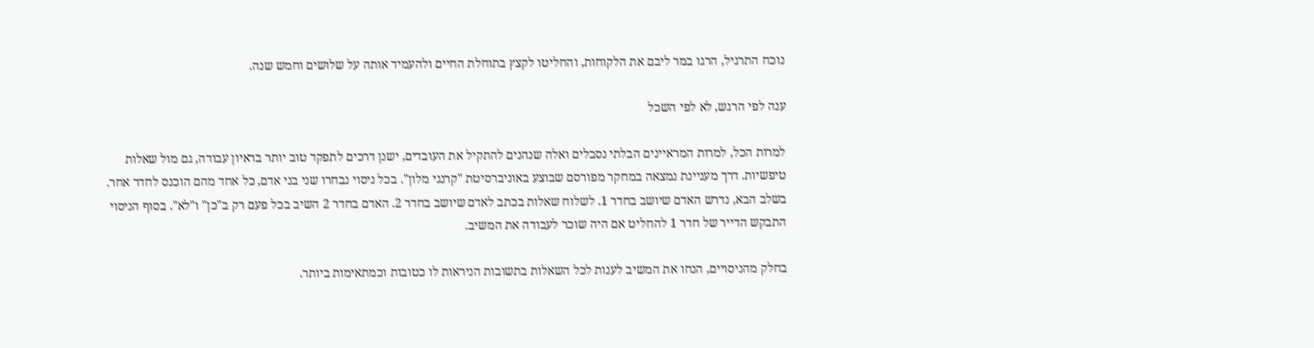נוכח התרגיל, הרגו במר ליבם את הלקוחות, והחליטו לקצץ בתוחלת החיים ולהעמיד אותה על שלושים וחמש שנה.

ענה לפי הרגש, לא לפי השכל

למרות הכל, למרות המראיינים הבלתי נסבלים ואלה שנהנים להתקיל את העובדים, ישנן דרכים לתפקד טוב יותר בראיון עבודה, גם מול שאלות טיפשיות. דרך מעניינת נמצאה במחקר מפורסם שבוצע באוניברסיטת "קרנגי מלון". בכל ניסוי נבחרו שני בני אדם, כל אחד מהם הוכנס לחדר אחר. בשלב הבא, נדרש האדם שיושב בחדר 1. לשלוח שאלות בכתב לאדם שיושב בחדר 2. האדם בחדר 2 השיב בכל פעם רק ב"כן" ו"לא". בסוף הניסוי התבקש הדייר של חדר 1 להחליט אם היה שוכר לעבודה את המשיב.

בחלק מהניסויים, הנחו את המשיב לענות לכל השאלות בתשובות הניראות לו כטובות וכמתאימות ביותר.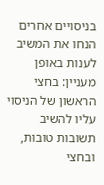בניסויים אחרים הנחו את המשיב לענות באופן מעניין: בחצי הראשון של הניסוי עליו להשיב תשובות טובות, ובחצי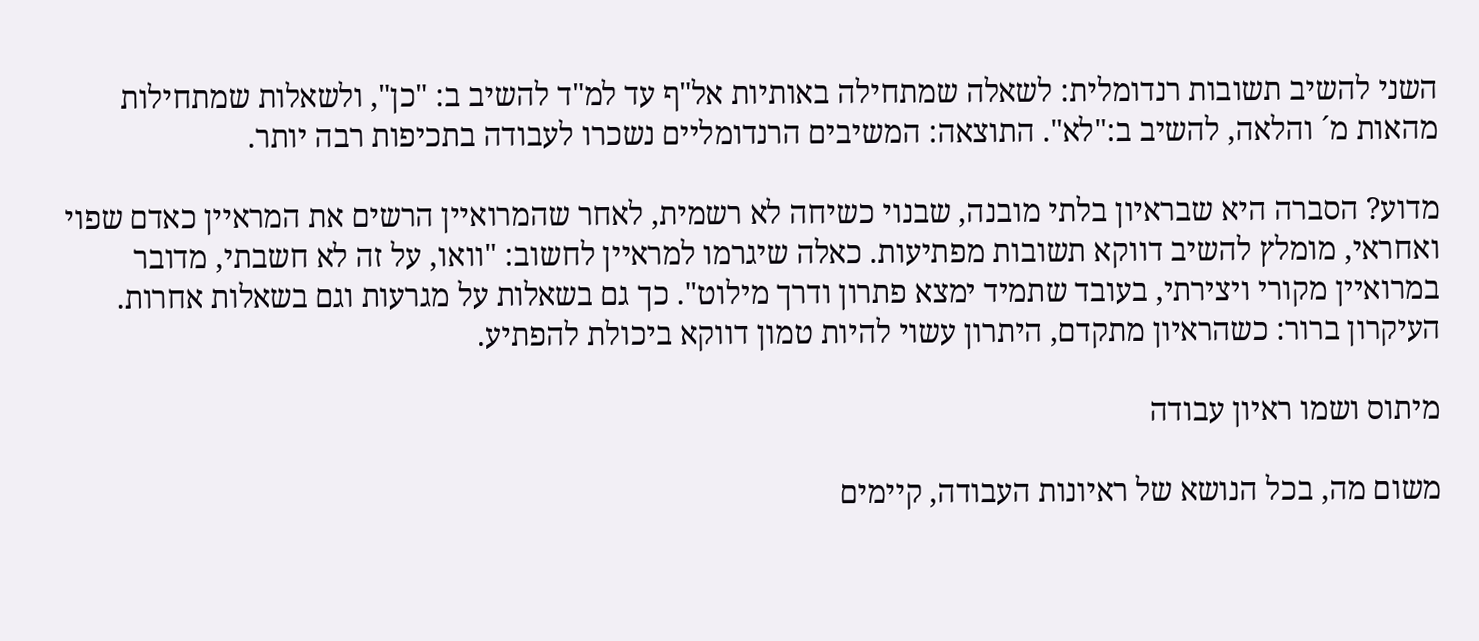השני להשיב תשובות רנדומלית: לשאלה שמתחילה באותיות אל"ף עד למ"ד להשיב ב: "כן", ולשאלות שמתחילות מהאות מ´ והלאה, להשיב ב:"לא". התוצאה: המשיבים הרנדומליים נשכרו לעבודה בתכיפות רבה יותר.

מדוע? הסברה היא שבראיון בלתי מובנה, שבנוי כשיחה לא רשמית, לאחר שהמרואיין הרשים את המראיין כאדם שפוי ואחראי, מומלץ להשיב דווקא תשובות מפתיעות. כאלה שיגרמו למראיין לחשוב: "וואו, על זה לא חשבתי, מדובר במרואיין מקורי ויצירתי, בעובד שתמיד ימצא פתרון ודרך מילוט". כך גם בשאלות על מגרעות וגם בשאלות אחרות. העיקרון ברור: כשהראיון מתקדם, היתרון עשוי להיות טמון דווקא ביכולת להפתיע.

מיתוס ושמו ראיון עבודה

משום מה, בכל הנושא של ראיונות העבודה, קיימים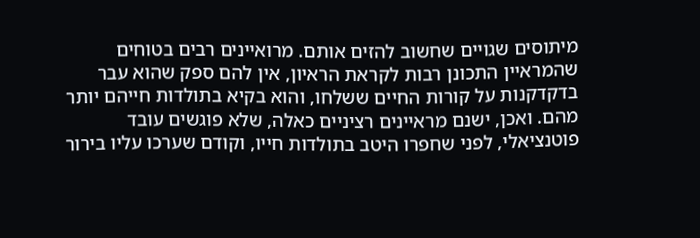מיתוסים שגויים שחשוב להזים אותם. מרואיינים רבים בטוחים שהמראיין התכונן רבות לקראת הראיון, אין להם ספק שהוא עבר בדקדקנות על קורות החיים ששלחו, והוא בקיא בתולדות חייהם יותר מהם. ואכן, ישנם מראיינים רציניים כאלה, שלא פוגשים עובד פוטנציאלי, לפני שחפרו היטב בתולדות חייו, וקודם שערכו עליו בירור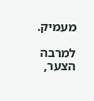מעמיק.

למרבה הצער,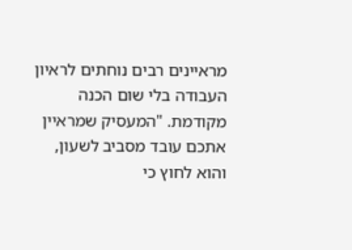מראיינים רבים נוחתים לראיון העבודה בלי שום הכנה מקודמת. "המעסיק שמראיין אתכם עובד מסביב לשעון, והוא לחוץ כי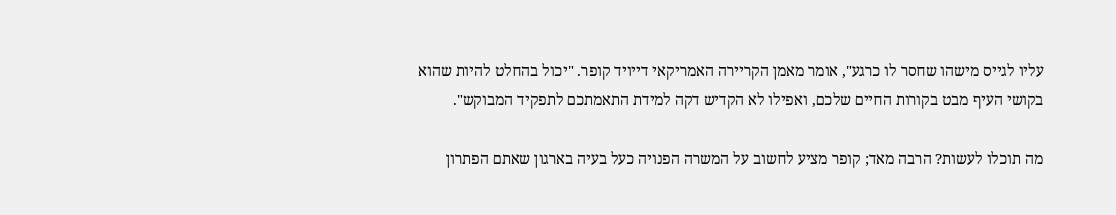עליו לגייס מישהו שחסר לו כרגע", אומר מאמן הקריירה האמריקאי דייויד קופר. "יכול בהחלט להיות שהוא בקושי העיף מבט בקורות החיים שלכם, ואפילו לא הקדיש דקה למידת התאמתכם לתפקיד המבוקש".

מה תוכלו לעשות? הרבה מאד; קופר מציע לחשוב על המשרה הפנויה כעל בעיה בארגון שאתם הפתרון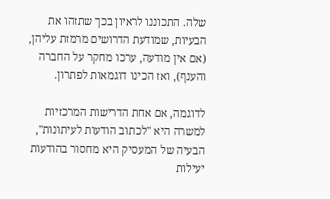שלה. התכוננו לראיון בכך שתזהו את הבעיות, שמודעת הדרושים מרמזת עליהן, (אם אין מודעה, ערכו מחקר על החברה והענף), ואז הכינו דוגמאות לפתרון.

לדוגמה, אם אחת הדרישות המרכזיות למשרה היא "לכתוב הודעות לעיתונות", הבעיה של המעסיק היא מחסור בהודעות יעילות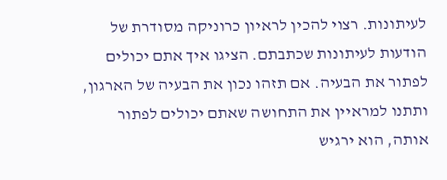לעיתונות. רצוי להכין לראיון כרוניקה מסודרת של הודעות לעיתונות שכתבתם. הציגו איך אתם יכולים לפתור את הבעיה. אם תזהו נכון את הבעיה של הארגון, ותתנו למראיין את התחושה שאתם יכולים לפתור אותה, הוא ירגיש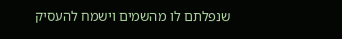שנפלתם לו מהשמים וישמח להעסיק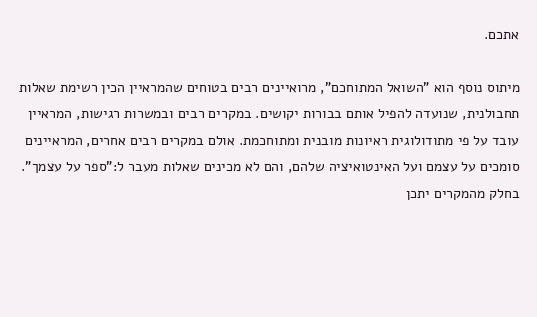אתכם.

מיתוס נוסף הוא "השואל המתוחכם", מרואיינים רבים בטוחים שהמראיין הכין רשימת שאלות תחבולנית, שנועדה להפיל אותם בבורות יקושים. במקרים רבים ובמשרות רגישות, המראיין עובד על פי מתודולוגית ראיונות מובנית ומתוחכמת. אולם במקרים רבים אחרים, המראיינים סומכים על עצמם ועל האינטואיציה שלהם, והם לא מכינים שאלות מעבר ל:"ספר על עצמך". בחלק מהמקרים יתכן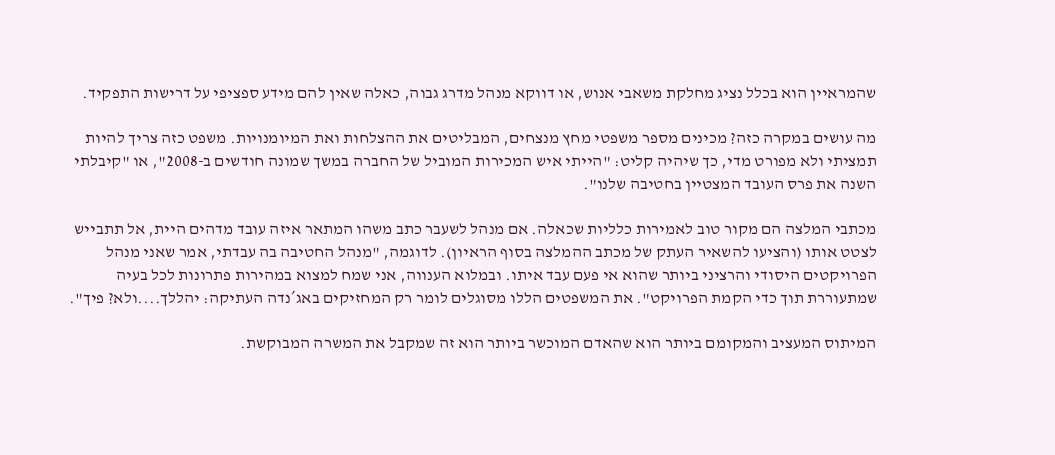שהמראיין הוא בכלל נציג מחלקת משאבי אנוש, או דווקא מנהל מדרג גבוה, כאלה שאין להם מידע ספציפי על דרישות התפקיד.

מה עושים במקרה כזה? מכינים מספר משפטי מחץ מנצחים, המבליטים את ההצלחות ואת המיומנויות. משפט כזה צריך להיות תמציתי ולא מפורט מדי, כך שיהיה קליט: "הייתי איש המכירות המוביל של החברה במשך שמונה חודשים ב-2008", או "קיבלתי השנה את פרס העובד המצטיין בחטיבה שלנו".

מכתבי המלצה הם מקור טוב לאמירות כלליות שכאלה. אם מנהל לשעבר כתב משהו המתאר איזה עובד מדהים היית, אל תתבייש לצטט אותו (והציעו להשאיר העתק של מכתב ההמלצה בסוף הראיון). לדוגמה, "מנהל החטיבה בה עבדתי, אמר שאני מנהל הפרויקטים היסודי והרציני ביותר שהוא אי פעם עבד איתו. ובמלוא הענווה, אני שמח למצוא במהירות פתרונות לכל בעיה שמתעוררת תוך כדי הקמת הפרויקט". את המשפטים הללו מסוגלים לומר רק המחזיקים באג´נדה העתיקה: יהללך....ולא? פיך".

המיתוס המעציב והמקומם ביותר הוא שהאדם המוכשר ביותר הוא זה שמקבל את המשרה המבוקשת.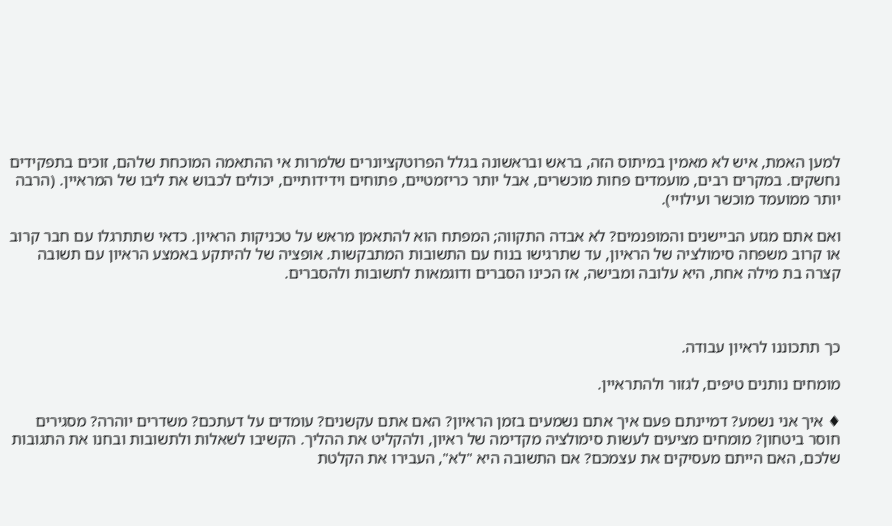למען האמת, איש לא מאמין במיתוס הזה, בראש ובראשונה בגלל הפרוטקציונרים שלמרות אי ההתאמה המוכחת שלהם, זוכים בתפקידים נחשקים. במקרים רבים, מועמדים פחות מוכשרים, אבל יותר כריזמטיים, פתוחים וידידותיים, יכולים לכבוש את ליבו של המראיין. (הרבה יותר ממועמד מוכשר ועילויי).

ואם אתם מגזע הביישנים והמופנמים? לא אבדה התקווה; המפתח הוא להתאמן מראש על טכניקות הראיון. כדאי שתתרגלו עם חבר קרוב או קרוב משפחה סימולציה של הראיון, עד שתרגישו בנוח עם התשובות המתבקשות. אופציה של להיתקע באמצע הראיון עם תשובה קצרה בת מילה אחת, היא עלובה ומבישה, אז הכינו הסברים ודוגמאות לתשובות ולהסברים.



כך תתכוננו לראיון עבודה.

מומחים נותנים טיפים, לגזור ולהתראיין.

♦ איך אני נשמע? דמיינתם פעם איך אתם נשמעים בזמן הראיון? האם אתם עקשנים? עומדים על דעתכם? משדרים יוהרה? מסגירים חוסר ביטחון? מומחים מציעים לעשות סימולציה מקדימה של ראיון, ולהקליט את ההליך. הקשיבו לשאלות ולתשובות ובחנו את התגובות שלכם, האם הייתם מעסיקים את עצמכם? אם התשובה היא "לא", העבירו את הקלטת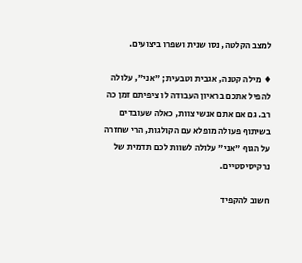למצב הקלטה, נסו שנית ושפרו ביצועים.

♦ מילה קטנה, אגבית וטבעית; "אני", עלולה להפיל אתכם בראיון העבודה לו ציפיתם זמן כה רב. גם אם אתם אנשי צוות, כאלה שעובדים בשיתוף פעולה מופלא עם הקולגות, הרי שחזרה על הגוף "אני" עלולה לשוות לכם תדמית של נרקיסיסטיים.

חשוב להקפיד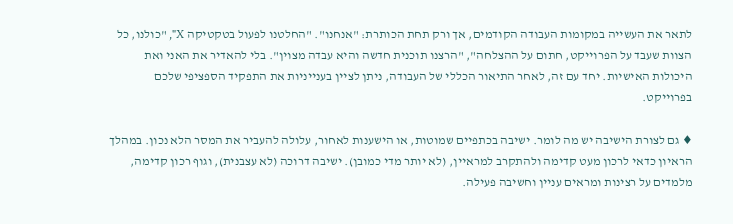לתאר את העשייה במקומות העבודה הקודמים, אך ורק תחת הכותרת: "אנחנו". "החלטנו לפעול בטקטיקה X", "כולנו, כל הצוות שעבד על הפרוייקט, חתום על ההצלחה", "הרצנו תוכנית חדשה והיא עבדה מצוין". בלי להאדיר את האני ואת היכולות האישיות. יחד עם זה, לאחר התיאור הכללי של העבודה, ניתן לציין בענייניות את התפקיד הספציפי שלכם בפרוייקט.

♦ גם לצורת הישיבה יש מה לומר. ישיבה בכתפיים שמוטות, או הישענות לאחור, עלולה להעביר את המסר הלא נכון. במהלך הראיון כדאי לרכון מעט קדימה ולהתקרב למראיין, (לא יותר מדי כמובן). ישיבה דרוכה (לא עצבנית), וגוף רכון קדימה, מלמדים על רצינות ומראים עניין וחשיבה פעילה.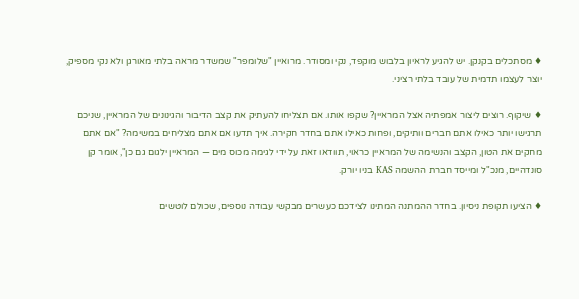♦ מסתכלים בקנקן. יש להגיע לראיון בלבוש מוקפד, נקי ומסודר. מרואיין "שלומפר" שמשדר מראה בלתי מאורגן ולא נקי מספיק, יוצר לעצמו תדמית של עובד בלתי רציני.

♦ שיקוף. רוצים ליצור אמפתיה אצל המראיין? שקפו אותו. אם תצליחו להעתיק את קצב הדיבור והגינונים של המראיין, שניכם תרגישו יותר כאילו אתם חברים וותיקים, ופחות כאילו אתם בחדר חקירה. איך תדעו אם אתם מצליחים במשימה? "אם אתם מחקים את הטון, הקצב והנשימה של המראיין כראוי, תוודאו זאת על ידי לגימה מכוס מים — המראיין ילגום גם כן", אומר קן סונדהיים, מנכ"ל ומייסד חברת ההשמה KAS בניו יורק.

♦ הציעו תקופת ניסיון. בחדר ההמתנה המתינו לצידכם כעשרים מבקשי עבודה נוספים, שכולם לוטשים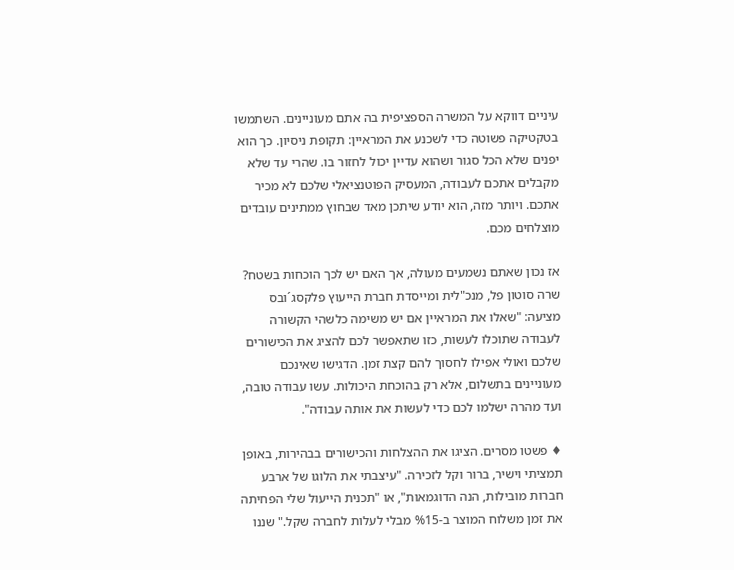עיניים דווקא על המשרה הספציפית בה אתם מעוניינים. השתמשו בטקטיקה פשוטה כדי לשכנע את המראיין: תקופת ניסיון. כך הוא יפנים שלא הכל סגור ושהוא עדיין יכול לחזור בו. שהרי עד שלא מקבלים אתכם לעבודה, המעסיק הפוטנציאלי שלכם לא מכיר אתכם. ויותר מזה, הוא יודע שיתכן מאד שבחוץ ממתינים עובדים מוצלחים מכם.

אז נכון שאתם נשמעים מעולה, אך האם יש לכך הוכחות בשטח? שרה סוטון פל, מנכ"לית ומייסדת חברת הייעוץ פלקסג´ובס מציעה: "שאלו את המראיין אם יש משימה כלשהי הקשורה לעבודה שתוכלו לעשות, כזו שתאפשר לכם להציג את הכישורים שלכם ואולי אפילו לחסוך להם קצת זמן. הדגישו שאינכם מעוניינים בתשלום, אלא רק בהוכחת היכולות. עשו עבודה טובה, ועד מהרה ישלמו לכם כדי לעשות את אותה עבודה".

♦ פשטו מסרים. הציגו את ההצלחות והכישורים בבהירות, באופן תמציתי וישיר, ברור וקל לזכירה. "עיצבתי את הלוגו של ארבע חברות מובילות, הנה הדוגמאות", או "תכנית הייעול שלי הפחיתה את זמן משלוח המוצר ב-%15 מבלי לעלות לחברה שקל." שננו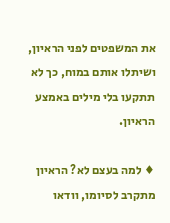את המשפטים לפני הראיון, ושיתלו אותם במוח, כך לא תתקעו בלי מילים באמצע הראיון.

♦ למה בעצם לא? הראיון מתקרב לסיומו, וודאו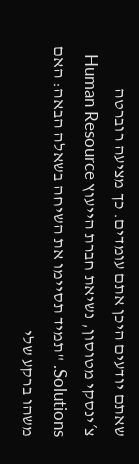שאתם יודעים היכן אתם עומדים. כך מציעה רוברטה צ´ינסקי מטוסון, נשיאת חברת הייעוץ Human Resource Solutions. "תמיד תסיימו את השיחה בשאלה הבאה: האם משהו ברקע שלי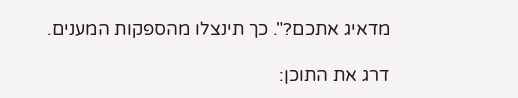מדאיג אתכם?". כך תינצלו מהספקות המענים.

דרג את התוכן: